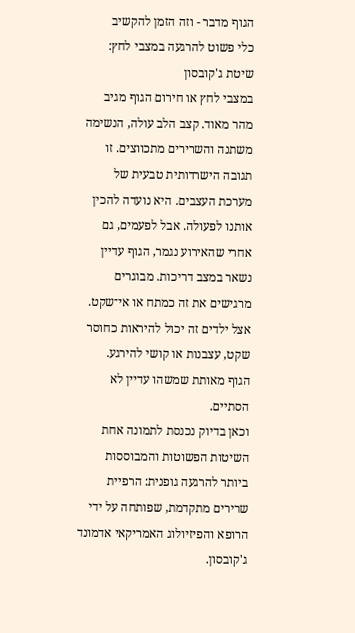הגוף מדבר - וזה הזמן להקשיב
כלי פשוט להרגעה במצבי לחץ: שיטת ג'קובסון
במצבי לחץ או חירום הגוף מגיב מהר מאוד. קצב הלב עולה, הנשימה משתנה והשרירים מתכווצים. זו תגובה הישרדותית טבעית של מערכת העצבים. היא נועדה להכין אותנו לפעולה. אבל לפעמים, גם אחרי שהאירוע נגמר, הגוף עדיין נשאר במצב דריכות. מבוגרים מרגישים את זה כמתח או אי־שקט.
אצל ילדים זה יכול להיראות כחוסר שקט, עצבנות או קושי להירגע.
הגוף מאותת שמשהו עדיין לא הסתיים.
וכאן בדיוק נכנסת לתמונה אחת השיטות הפשוטות והמבוססות ביותר להרגעה גופנית: הרפיית שרירים מתקדמת, שפותחה על ידי הרופא והפיזיולוג האמריקאי אדמונד ג'קובסון.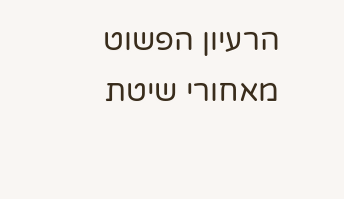הרעיון הפשוט מאחורי שיטת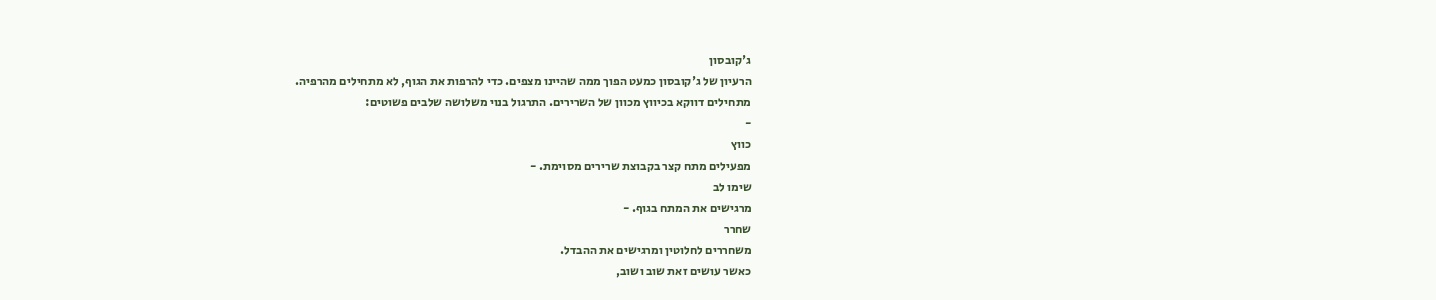ג'קובסון
הרעיון של ג'קובסון כמעט הפוך ממה שהיינו מצפים. כדי להרפות את הגוף, לא מתחילים מהרפיה.
מתחילים דווקא בכיווץ מכוון של השרירים. התרגול בנוי משלושה שלבים פשוטים:
-
כווץ
מפעילים מתח קצר בקבוצת שרירים מסוימת. -
שימו לב
מרגישים את המתח בגוף. -
שחרר
משחררים לחלוטין ומרגישים את ההבדל.
כאשר עושים זאת שוב ושוב,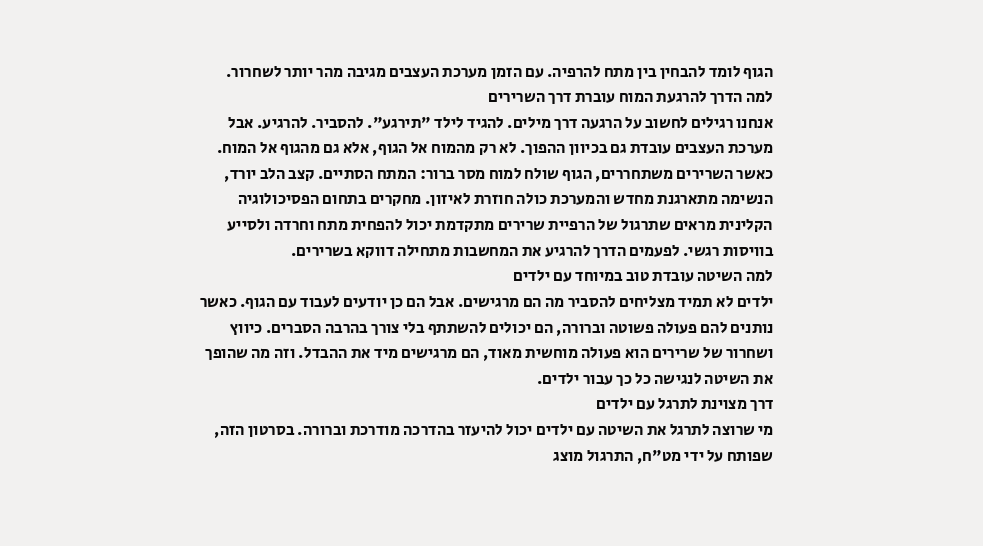הגוף לומד להבחין בין מתח להרפיה. עם הזמן מערכת העצבים מגיבה מהר יותר לשחרור.
למה הדרך להרגעת המוח עוברת דרך השרירים
אנחנו רגילים לחשוב על הרגעה דרך מילים. להגיד לילד "תירגע". להסביר. להרגיע. אבל מערכת העצבים עובדת גם בכיוון ההפוך. לא רק מהמוח אל הגוף, אלא גם מהגוף אל המוח.
כאשר השרירים משתחררים, הגוף שולח למוח מסר ברור: המתח הסתיים. קצב הלב יורד, הנשימה מתארגנת מחדש והמערכת כולה חוזרת לאיזון. מחקרים בתחום הפסיכולוגיה הקלינית מראים שתרגול של הרפיית שרירים מתקדמת יכול להפחית מתח וחרדה ולסייע בוויסות רגשי. לפעמים הדרך להרגיע את המחשבות מתחילה דווקא בשרירים.
למה השיטה עובדת טוב במיוחד עם ילדים
ילדים לא תמיד מצליחים להסביר מה הם מרגישים. אבל הם כן יודעים לעבוד עם הגוף. כאשר נותנים להם פעולה פשוטה וברורה, הם יכולים להשתתף בלי צורך בהרבה הסברים. כיווץ ושחרור של שרירים הוא פעולה מוחשית מאוד, הם מרגישים מיד את ההבדל. וזה מה שהופך את השיטה לנגישה כל כך עבור ילדים.
דרך מצוינת לתרגל עם ילדים
מי שרוצה לתרגל את השיטה עם ילדים יכול להיעזר בהדרכה מודרכת וברורה. בסרטון הזה, שפותח על ידי מט"ח, התרגול מוצג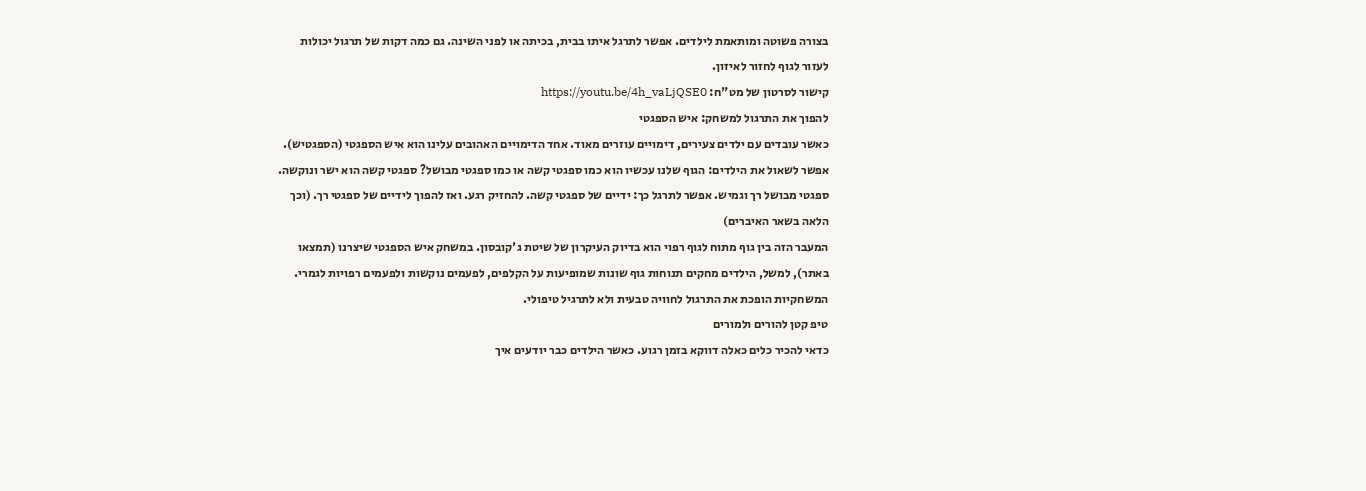בצורה פשוטה ומותאמת לילדים. אפשר לתרגל איתו בבית, בכיתה או לפני השינה. גם כמה דקות של תרגול יכולות לעזור לגוף לחזור לאיזון.
קישור לסרטון של מט"ח: https://youtu.be/4h_vaLjQSE0
להפוך את התרגול למשחק: איש הספגטי
כאשר עובדים עם ילדים צעירים, דימויים עוזרים מאוד. אחד הדימויים האהובים עלינו הוא איש הספגטי (הספגטיש). אפשר לשאול את הילדים: הגוף שלנו עכשיו הוא כמו ספגטי קשה או כמו ספגטי מבושל? ספגטי קשה הוא ישר ונוקשה. ספגטי מבושל רך וגמיש. אפשר לתרגל כך: ידיים של ספגטי קשה. להחזיק רגע. ואז להפוך לידיים של ספגטי רך. (וכך הלאה בשאר האיברים)
המעבר הזה בין גוף מתוח לגוף רפוי הוא בדיוק העיקרון של שיטת ג'קובסון. במשחק איש הספגטי שיצרנו (תמצאו באתר), למשל, הילדים מחקים תנוחות גוף שונות שמופיעות על הקלפים, לפעמים נוקשות ולפעמים רפויות לגמרי. המשחקיות הופכת את התרגול לחוויה טבעית ולא לתרגיל טיפולי.
טיפ קטן להורים ולמורים
כדאי להכיר כלים כאלה דווקא בזמן רגוע. כאשר הילדים כבר יודעים איך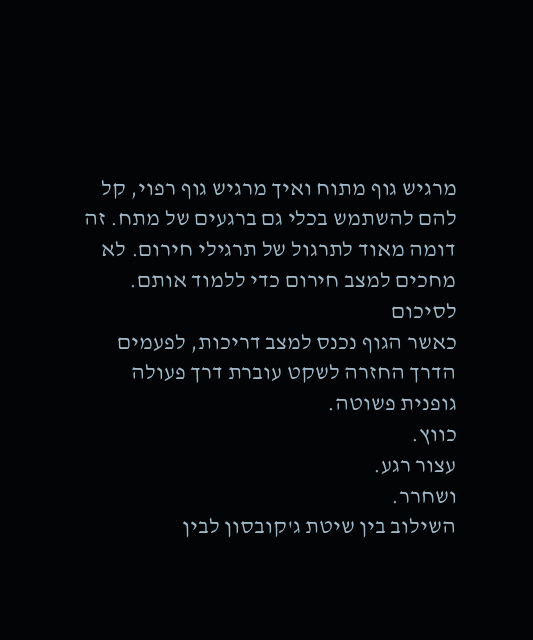מרגיש גוף מתוח ואיך מרגיש גוף רפוי, קל להם להשתמש בכלי גם ברגעים של מתח. זה דומה מאוד לתרגול של תרגילי חירום. לא מחכים למצב חירום כדי ללמוד אותם.
לסיכום
כאשר הגוף נכנס למצב דריכות, לפעמים הדרך החזרה לשקט עוברת דרך פעולה גופנית פשוטה.
כווץ.
עצור רגע.
ושחרר.
השילוב בין שיטת ג'קובסון לבין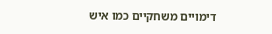דימויים משחקיים כמו איש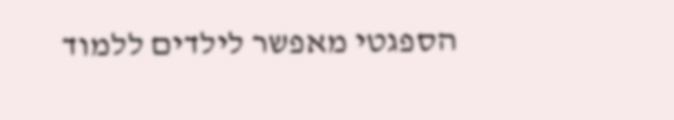הספגטי מאפשר לילדים ללמוד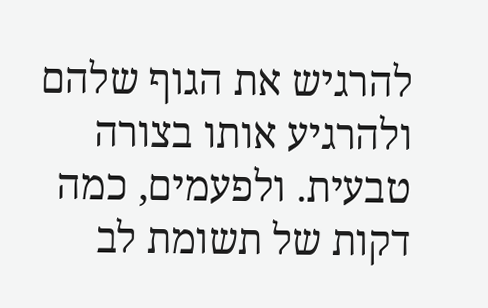להרגיש את הגוף שלהם ולהרגיע אותו בצורה טבעית. ולפעמים, כמה דקות של תשומת לב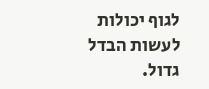לגוף יכולות לעשות הבדל גדול.